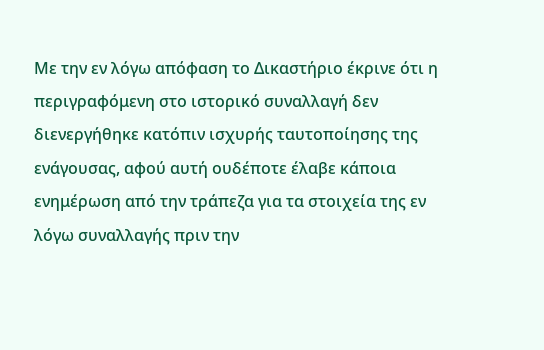Mε την εν λόγω απόφαση το Δικαστήριο έκρινε ότι η περιγραφόμενη στο ιστορικό συναλλαγή δεν διενεργήθηκε κατόπιν ισχυρής ταυτοποίησης της ενάγουσας, αφού αυτή ουδέποτε έλαβε κάποια ενημέρωση από την τράπεζα για τα στοιχεία της εν λόγω συναλλαγής πριν την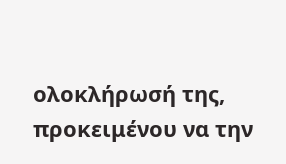ολοκλήρωσή της, προκειμένου να την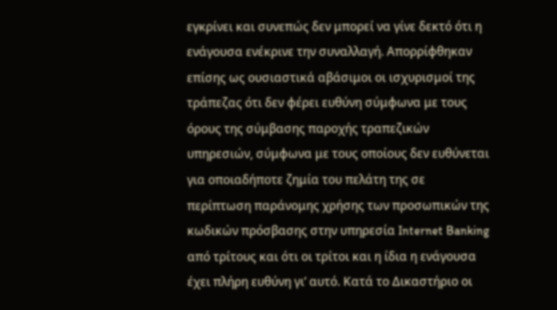εγκρίνει και συνεπώς δεν μπορεί να γίνε δεκτό ότι η ενάγουσα ενέκρινε την συναλλαγή. Απορρίφθηκαν επίσης ως ουσιαστικά αβάσιμοι οι ισχυρισμοί της τράπεζας ότι δεν φέρει ευθύνη σύμφωνα με τους όρους της σύμβασης παροχής τραπεζικών υπηρεσιών, σύμφωνα με τους οποίους δεν ευθύνεται για οποιαδήποτε ζημία του πελάτη της σε περίπτωση παράνομης χρήσης των προσωπικών της κωδικών πρόσβασης στην υπηρεσία Internet Banking από τρίτους και ότι οι τρίτοι και η ίδια η ενάγουσα έχει πλήρη ευθύνη γι’ αυτό. Κατά το Δικαστήριο οι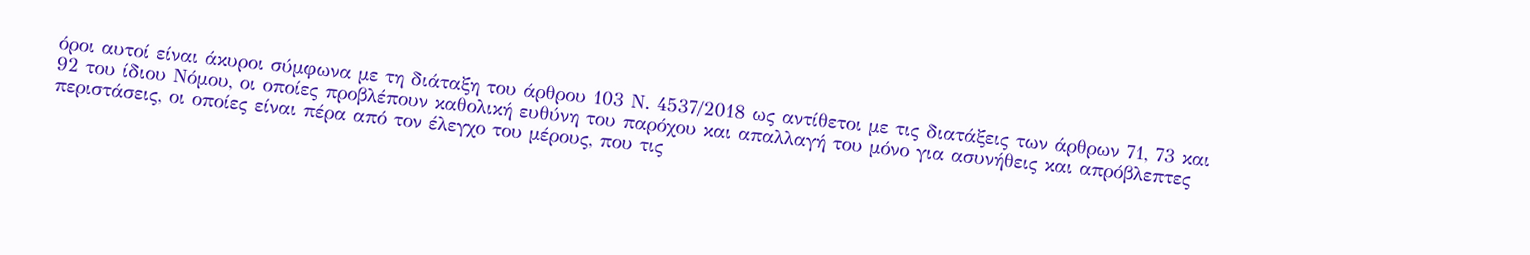όροι αυτοί είναι άκυροι σύμφωνα με τη διάταξη του άρθρου 103 Ν. 4537/2018 ως αντίθετοι με τις διατάξεις των άρθρων 71, 73 και 92 του ίδιου Νόμου, οι οποίες προβλέπουν καθολική ευθύνη του παρόχου και απαλλαγή του μόνο για ασυνήθεις και απρόβλεπτες περιστάσεις, οι οποίες είναι πέρα από τον έλεγχο του μέρους, που τις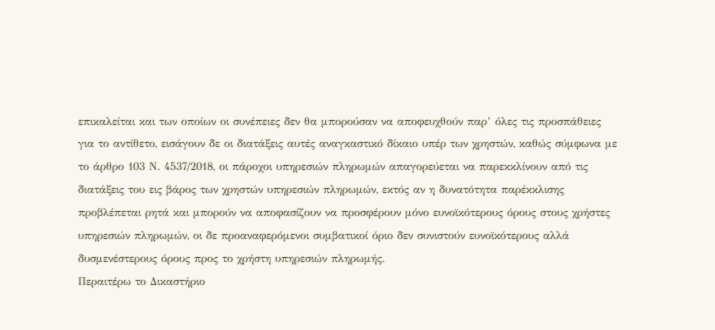επικαλείται και των οποίων οι συνέπειες δεν θα μπορούσαν να αποφευχθούν παρ’ όλες τις προσπάθειες για το αντίθετο, εισάγουν δε οι διατάξεις αυτές αναγκαστικό δίκαιο υπέρ των χρηστών, καθώς σύμφωνα με το άρθρο 103 Ν. 4537/2018, οι πάροχοι υπηρεσιών πληρωμών απαγορεύεται να παρεκκλίνουν από τις διατάξεις του εις βάρος των χρηστών υπηρεσιών πληρωμών, εκτός αν η δυνατότητα παρέκκλισης προβλέπεται ρητά και μπορούν να αποφασίζουν να προσφέρουν μόνο ευνοϊκότερους όρους στους χρήστες υπηρεσιών πληρωμών, οι δε προαναφερόμενοι συμβατικοί όριο δεν συνιστούν ευνοϊκότερους αλλά δυσμενέστερους όρους προς το χρήστη υπηρεσιών πληρωμής.
Περαιτέρω το Δικαστήριο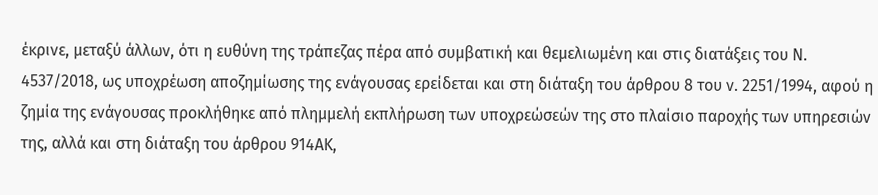έκρινε, μεταξύ άλλων, ότι η ευθύνη της τράπεζας πέρα από συμβατική και θεμελιωμένη και στις διατάξεις του Ν. 4537/2018, ως υποχρέωση αποζημίωσης της ενάγουσας ερείδεται και στη διάταξη του άρθρου 8 του ν. 2251/1994, αφού η ζημία της ενάγουσας προκλήθηκε από πλημμελή εκπλήρωση των υποχρεώσεών της στο πλαίσιο παροχής των υπηρεσιών της, αλλά και στη διάταξη του άρθρου 914ΑΚ,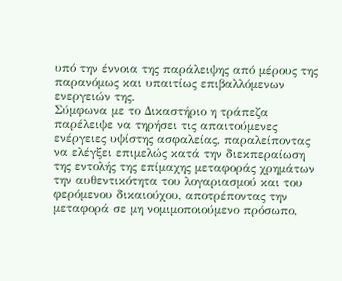υπό την έννοια της παράλειψης από μέρους της παρανόμως και υπαιτίως επιβαλλόμενων ενεργειών της.
Σύμφωνα με το Δικαστήριο η τράπεζα παρέλειψε να τηρήσει τις απαιτούμενες ενέργειες υψίστης ασφαλείας, παραλείποντας να ελέγξει επιμελώς κατά την διεκπεραίωση της εντολής της επίμαχης μεταφοράς χρημάτων την αυθεντικότητα του λογαριασμού και του φερόμενου δικαιούχου, αποτρέποντας την μεταφορά σε μη νομιμοποιούμενο πρόσωπο,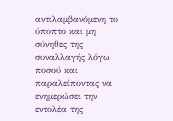αντιλαμβανόμενη το ύποπτο και μη σύνηθες της συναλλαγής λόγω ποσού και παραλείποντας να ενημερώσει την εντολέα της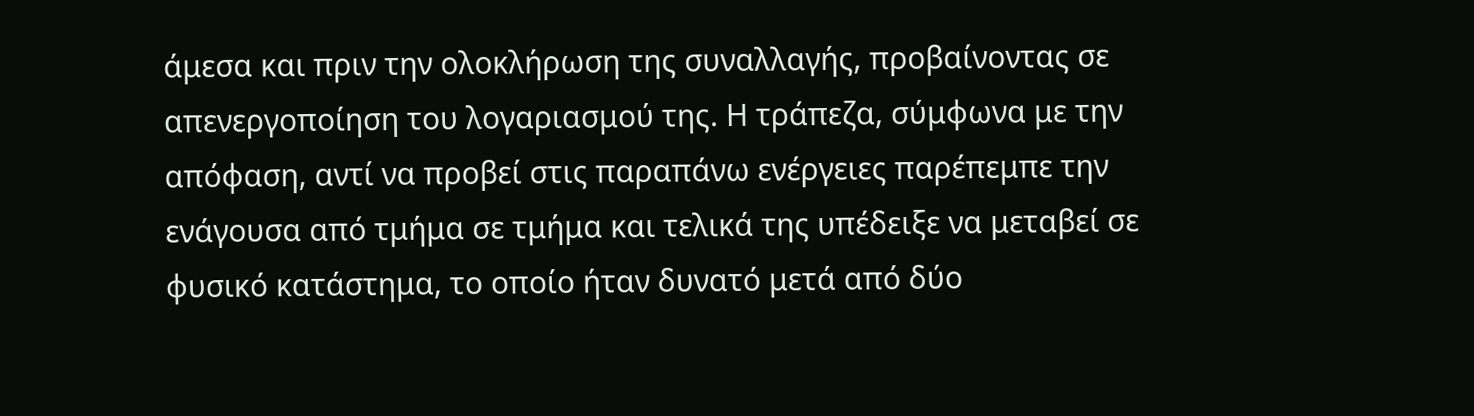άμεσα και πριν την ολοκλήρωση της συναλλαγής, προβαίνοντας σε απενεργοποίηση του λογαριασμού της. Η τράπεζα, σύμφωνα με την απόφαση, αντί να προβεί στις παραπάνω ενέργειες παρέπεμπε την ενάγουσα από τμήμα σε τμήμα και τελικά της υπέδειξε να μεταβεί σε φυσικό κατάστημα, το οποίο ήταν δυνατό μετά από δύο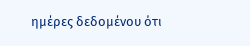ημέρες δεδομένου ότι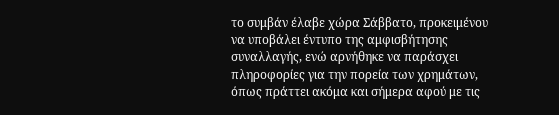το συμβάν έλαβε χώρα Σάββατο, προκειμένου να υποβάλει έντυπο της αμφισβήτησης συναλλαγής, ενώ αρνήθηκε να παράσχει πληροφορίες για την πορεία των χρημάτων, όπως πράττει ακόμα και σήμερα αφού με τις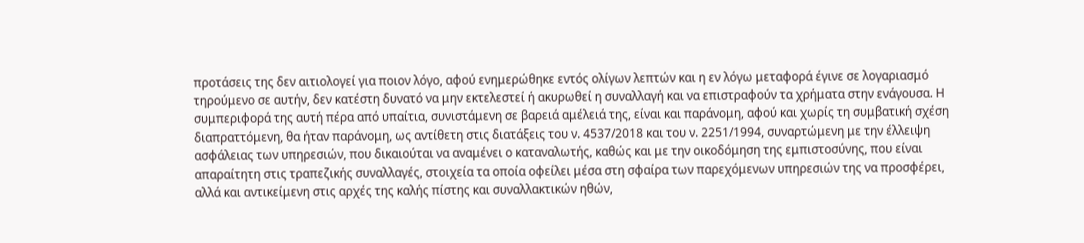προτάσεις της δεν αιτιολογεί για ποιον λόγο, αφού ενημερώθηκε εντός ολίγων λεπτών και η εν λόγω μεταφορά έγινε σε λογαριασμό τηρούμενο σε αυτήν, δεν κατέστη δυνατό να μην εκτελεστεί ή ακυρωθεί η συναλλαγή και να επιστραφούν τα χρήματα στην ενάγουσα. Η συμπεριφορά της αυτή πέρα από υπαίτια, συνιστάμενη σε βαρειά αμέλειά της, είναι και παράνομη, αφού και χωρίς τη συμβατική σχέση διαπραττόμενη, θα ήταν παράνομη, ως αντίθετη στις διατάξεις του ν. 4537/2018 και του ν. 2251/1994, συναρτώμενη με την έλλειψη ασφάλειας των υπηρεσιών, που δικαιούται να αναμένει ο καταναλωτής, καθώς και με την οικοδόμηση της εμπιστοσύνης, που είναι απαραίτητη στις τραπεζικής συναλλαγές, στοιχεία τα οποία οφείλει μέσα στη σφαίρα των παρεχόμενων υπηρεσιών της να προσφέρει, αλλά και αντικείμενη στις αρχές της καλής πίστης και συναλλακτικών ηθών,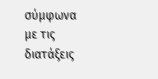σύμφωνα με τις διατάξεις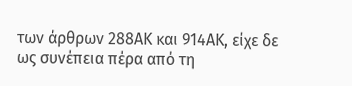των άρθρων 288ΑΚ και 914ΑΚ, είχε δε ως συνέπεια πέρα από τη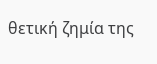θετική ζημία της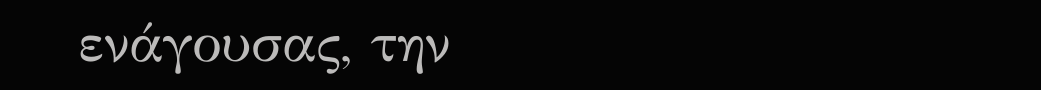ενάγουσας, την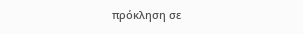πρόκληση σε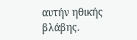αυτήν ηθικής βλάβης.